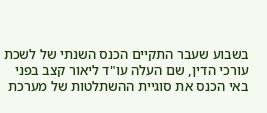בשבוע שעבר התקיים הכנס השנתי של לשכת עורכי הדין, שם העלה עו"ד ליאור קצב בפני באי הכנס את סוגיית ההשתלטות של מערכת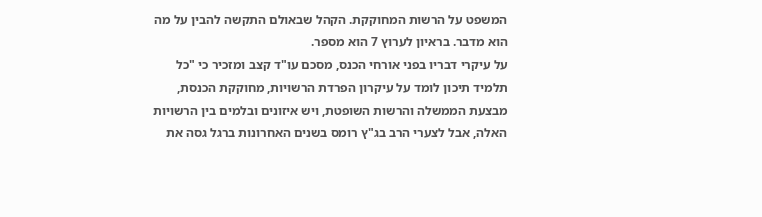המשפט על הרשות המחוקקת. הקהל שבאולם התקשה להבין על מה הוא מדבר. בראיון לערוץ 7 הוא מספר.
על עיקרי דבריו בפני אורחי הכנס, מסכם עו"ד קצב ומזכיר כי "כל תלמיד תיכון לומד על עיקרון הפרדת הרשויות, מחוקקת הכנסת, מבצעת הממשלה והרשות השופטת, ויש איזונים ובלמים בין הרשויות האלה, אבל לצערי הרב בג"ץ רומס בשנים האחרונות ברגל גסה את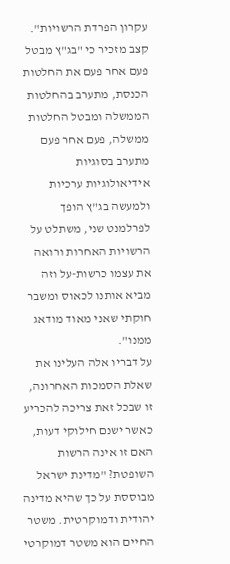עקרון הפרדת הרשויות".
קצב מזכיר כי "בג"ץ מבטל פעם אחר פעם את החלטות הכנסת, מתערב בהחלטות הממשלה ומבטל החלטות ממשלה, פעם אחר פעם מתערב בסוגיות אידיאולוגיות ערכיות ולמעשה בג"ץ הופך לפרלמנט שני, משתלט על הרשויות האחרות ורואה את עצמו כרשות-על וזה מביא אותנו לכאוס ומשבר חוקתי שאני מאוד מודאג ממנו".
על דבריו אלה העלינו את שאלת הסמכות האחרונה, זו שבכל זאת צריכה להכריע כאשר ישנם חילוקי דעות, האם זו אינה הרשות השופטת? "מדינת ישראל מבוססת על כך שהיא מדינה יהודית ודמוקרטית. משטר החיים הוא משטר דמוקרטי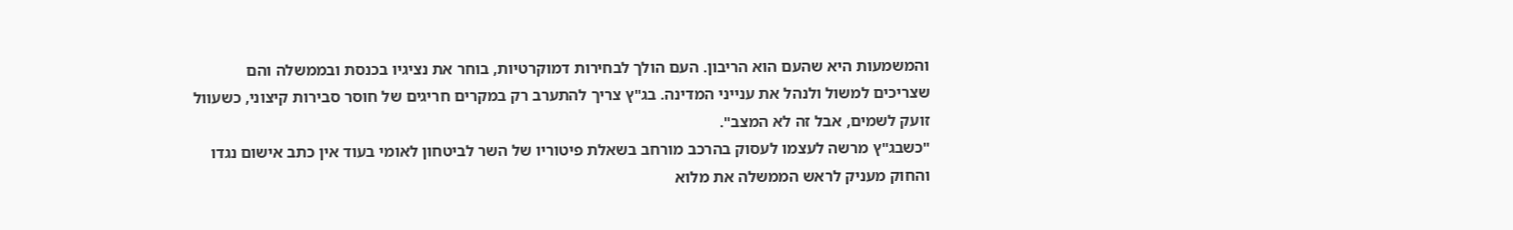והמשמעות היא שהעם הוא הריבון. העם הולך לבחירות דמוקרטיות, בוחר את נציגיו בכנסת ובממשלה והם שצריכים למשול ולנהל את ענייני המדינה. בג"ץ צריך להתערב רק במקרים חריגים של חוסר סבירות קיצוני, כשעוול זועק לשמים, אבל זה לא המצב".
"כשבג"ץ מרשה לעצמו לעסוק בהרכב מורחב בשאלת פיטוריו של השר לביטחון לאומי בעוד אין כתב אישום נגדו והחוק מעניק לראש הממשלה את מלוא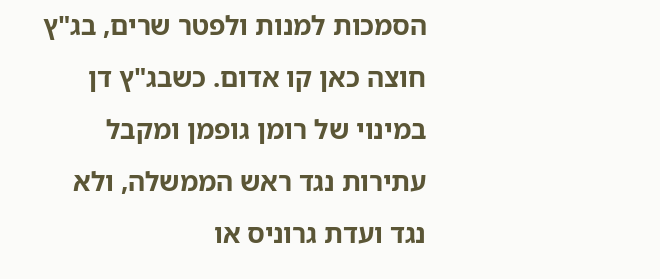הסמכות למנות ולפטר שרים, בג"ץ חוצה כאן קו אדום. כשבג"ץ דן במינוי של רומן גופמן ומקבל עתירות נגד ראש הממשלה, ולא נגד ועדת גרוניס או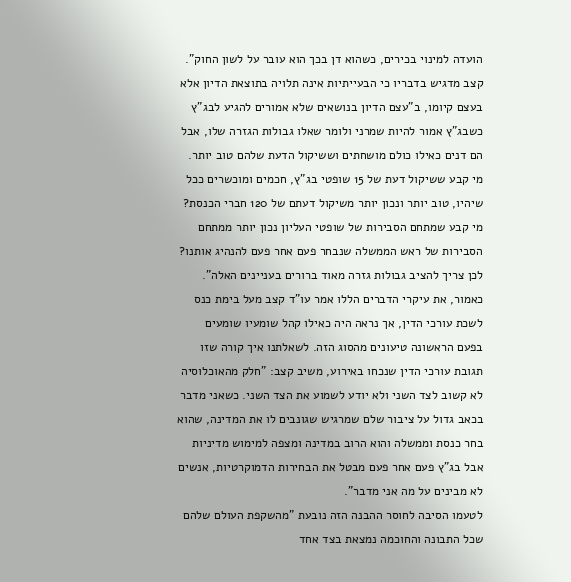הועדה למינוי בכירים, כשהוא דן בכך הוא עובר על לשון החוק".
קצב מדגיש בדבריו כי הבעייתיות אינה תלויה בתוצאת הדיון אלא בעצם קיומו, ב"עצם הדיון בנושאים שלא אמורים להגיע לבג"ץ כשבג"ץ אמור להיות שמרני ולומר שאלו גבולות הגזרה שלו, אבל הם דנים כאילו כולם מושחתים וששיקול הדעת שלהם טוב יותר. מי קבע ששיקול דעת של 15 שופטי בג"ץ, חכמים ומוכשרים ככל שיהיו, טוב יותר ונכון יותר משיקול דעתם של 120 חברי הכנסת? מי קבע שמתחם הסבירות של שופטי העליון נכון יותר ממתחם הסבירות של ראש הממשלה שנבחר פעם אחר פעם להנהיג אותנו? לכן צריך להציב גבולות גזרה מאוד ברורים בעניינים האלה".
כאמור, את עיקרי הדברים הללו אמר עו"ד קצב מעל בימת כנס לשכת עורכי הדין, אך נראה היה כאילו קהל שומעיו שומעים בפעם הראשונה טיעונים מהסוג הזה. לשאלתנו איך קורה שזו תגובת עורכי הדין שנכחו באירוע, משיב קצב: "חלק מהאוכלוסיה לא קשוב לצד השני ולא יודע לשמוע את הצד השני. כשאני מדבר בכאב גדול על ציבור שלם שמרגיש שגונבים לו את המדינה, שהוא בחר כנסת וממשלה והוא הרוב במדינה ומצפה למימוש מדיניות אבל בג"ץ פעם אחר פעם מבטל את הבחירות הדמוקרטיות, אנשים לא מבינים על מה אני מדבר".
לטעמו הסיבה לחוסר ההבנה הזה נובעת "מהשקפת העולם שלהם שכל התבונה והחוכמה נמצאת בצד אחד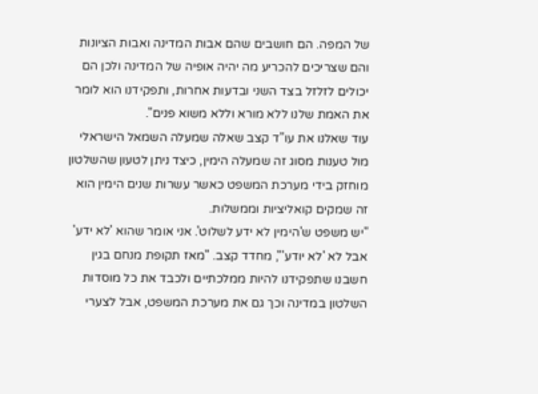של המפה. הם חושבים שהם אבות המדינה ואבות הציונות והם שצריכים להכריע מה יהיה אופיה של המדינה ולכן הם יכולים לזלזל בצד השני ובדעות אחרות, ותפקידנו הוא לומר את האמת שלנו ללא מורא וללא משוא פנים".
עוד שאלנו את עו"ד קצב שאלה שמעלה השמאל הישראלי מול טענות מסוג זה שמעלה הימין, כיצד ניתן לטעון שהשלטון מוחזק בידי מערכת המשפט כאשר עשרות שנים הימין הוא זה שמקים קואליציות וממשלות.
"יש משפט ש'הימין לא ידע לשלוט'. אני אומר שהוא 'לא ידע' אבל לא 'לא יודע'", מחדד קצב. "מאז תקופת מנחם בגין חשבנו שתפקידנו להיות ממלכתיים ולכבד את כל מוסדות השלטון במדינה וכך גם את מערכת המשפט, אבל לצערי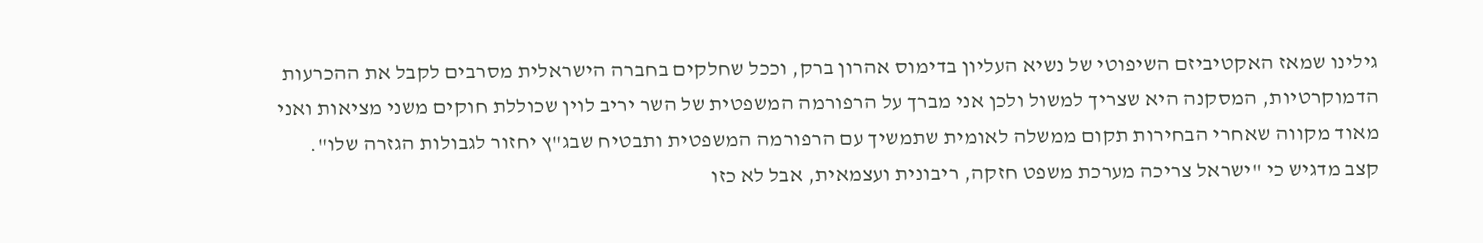גילינו שמאז האקטיביזם השיפוטי של נשיא העליון בדימוס אהרון ברק, וככל שחלקים בחברה הישראלית מסרבים לקבל את ההכרעות הדמוקרטיות, המסקנה היא שצריך למשול ולכן אני מברך על הרפורמה המשפטית של השר יריב לוין שכוללת חוקים משני מציאות ואני מאוד מקווה שאחרי הבחירות תקום ממשלה לאומית שתמשיך עם הרפורמה המשפטית ותבטיח שבג"ץ יחזור לגבולות הגזרה שלו".
קצב מדגיש כי "ישראל צריכה מערכת משפט חזקה, ריבונית ועצמאית, אבל לא כזו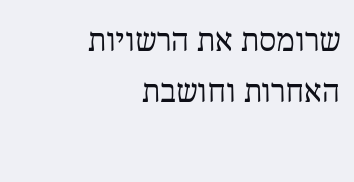שרומסת את הרשויות האחרות וחושבת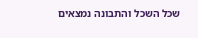שכל השכל והתבונה נמצאים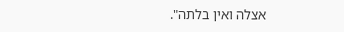אצלה ואין בלתה".